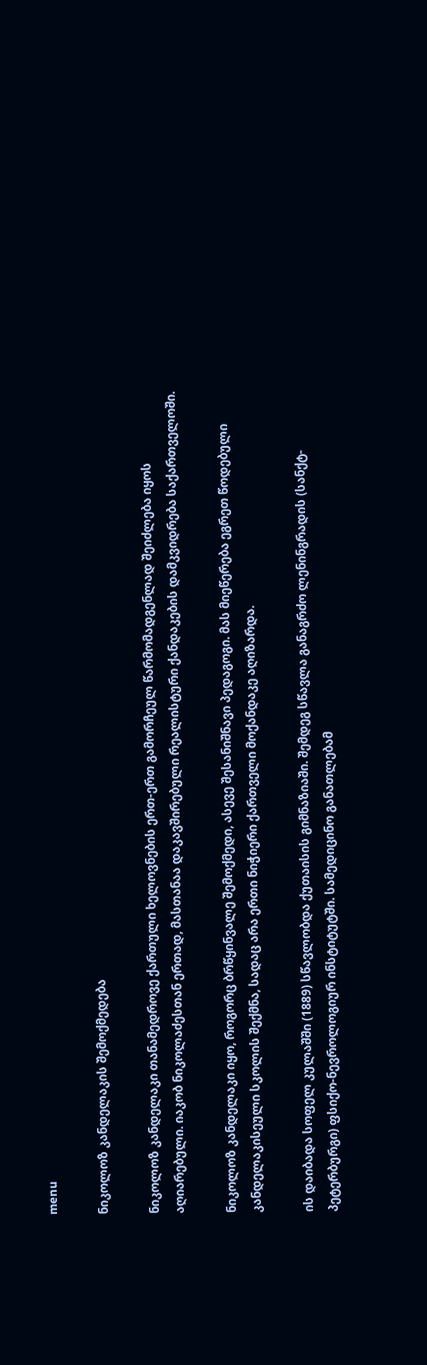menu

ნიკოლოზ კანდელაკის შემოქმედება

ნიკოლოზ კანდელაკი თანამედროვე ქართული ხელოვნების ერთ-ერთ გამორჩეულ წარმომადგენლად შეიძლება იყოს აღიარებული. იაკობ ნიკოლაძესთან ერთად, მასთანაა დაკავშირებული რეალისტური ქანდაკების დამკვიდრება საქართველოში.

ნიკოლოზ კანდელაკი იყო, როგორც ბრწყინვალე შემოქმედი, ასევე შესანიშნავი პედაგოგი. მას მიეწერება ეგრეთ წოდებული კანდელაკისეული სკოლის შექმნა, სადაც არა ერთი ნიჭიერი ქართველი მოქანდაკე აღიზარდა.

ის დაიბადა სოფელ კულაშში (1889) სწავლობდა ქუთაისის გიმნაზიაში. შემდეგ სწავლა განაგრძო ლენინგრადის (სანქტ-პეტერბურგი) ფსიქო-ნევროლოგიურ ინსტიტუტში. სამედიცინო განათლებამ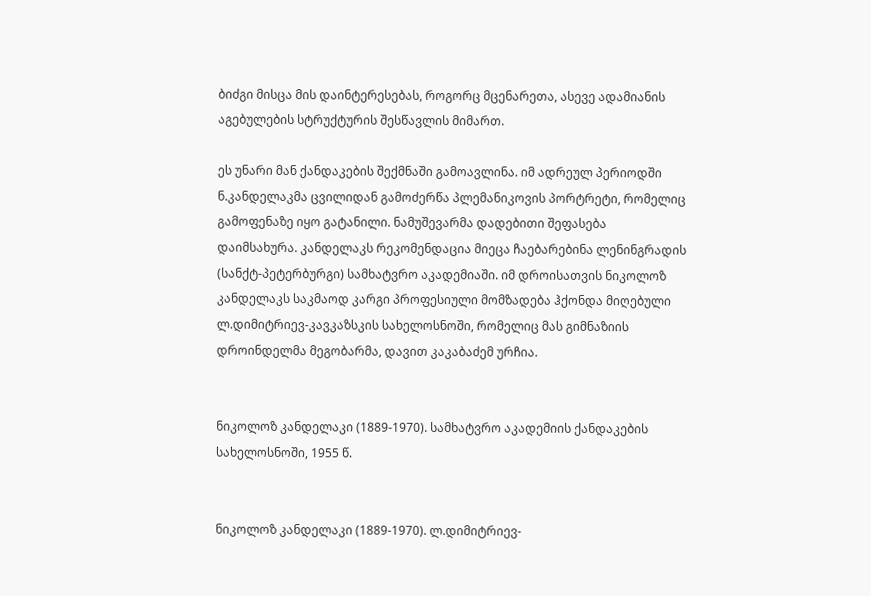ბიძგი მისცა მის დაინტერესებას, როგორც მცენარეთა, ასევე ადამიანის აგებულების სტრუქტურის შესწავლის მიმართ.

ეს უნარი მან ქანდაკების შექმნაში გამოავლინა. იმ ადრეულ პერიოდში ნ.კანდელაკმა ცვილიდან გამოძერწა პლემანიკოვის პორტრეტი, რომელიც გამოფენაზე იყო გატანილი. ნამუშევარმა დადებითი შეფასება დაიმსახურა. კანდელაკს რეკომენდაცია მიეცა ჩაებარებინა ლენინგრადის (სანქტ-პეტერბურგი) სამხატვრო აკადემიაში. იმ დროისათვის ნიკოლოზ კანდელაკს საკმაოდ კარგი პროფესიული მომზადება ჰქონდა მიღებული ლ.დიმიტრიევ-კავკაზსკის სახელოსნოში, რომელიც მას გიმნაზიის დროინდელმა მეგობარმა, დავით კაკაბაძემ ურჩია.


ნიკოლოზ კანდელაკი (1889-1970). სამხატვრო აკადემიის ქანდაკების სახელოსნოში, 1955 წ.


ნიკოლოზ კანდელაკი (1889-1970). ლ.დიმიტრიევ-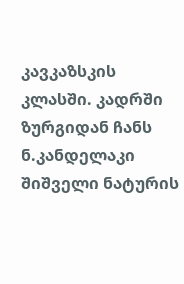კავკაზსკის კლასში. კადრში ზურგიდან ჩანს ნ.კანდელაკი შიშველი ნატურის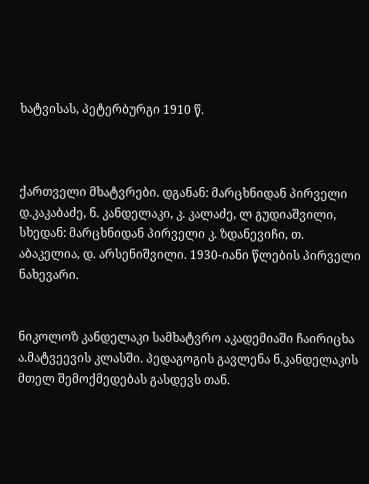ხატვისას, პეტერბურგი 1910 წ.



ქართველი მხატვრები. დგანან: მარცხნიდან პირველი დ.კაკაბაძე, ნ. კანდელაკი, კ. კალაძე, ლ გუდიაშვილი, სხედან: მარცხნიდან პირველი კ. ზდანევიჩი, თ. აბაკელია, დ. არსენიშვილი. 1930-იანი წლების პირველი ნახევარი.


ნიკოლოზ კანდელაკი სამხატვრო აკადემიაში ჩაირიცხა ა.მატვეევის კლასში. პედაგოგის გავლენა ნ.კანდელაკის მთელ შემოქმედებას გასდევს თან.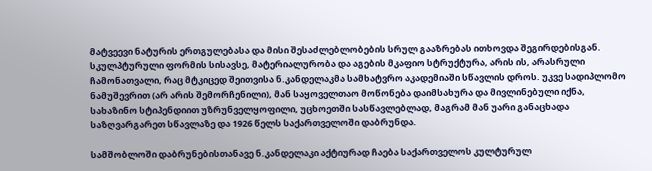მატვეევი ნატურის ერთგულებასა და მისი შესაძლებლობების სრულ გააზრებას ითხოვდა შეგირდებისგან. სკულპტურული ფორმის სისავსე, მატერიალურობა და აგების მკაფიო სტრუქტურა, არის ის, არასრული ჩამონათვალი, რაც მტკიცედ შეითვისა ნ.კანდელაკმა სამხატვრო აკადემიაში სწავლის დროს. უკვე სადიპლომო ნამუშევრით (არ არის შემორჩენილი), მან საყოველთაო მოწონება დაიმსახურა და მივლინებული იქნა, სახაზინო სტიპენდიით უზრუნველყოფილი, უცხოეთში სასწავლებლად, მაგრამ მან უარი განაცხადა საზღვარგარეთ სწავლაზე და 1926 წელს საქართველოში დაბრუნდა.

სამშობლოში დაბრუნებისთანავე ნ.კანდელაკი აქტიურად ჩაება საქართველოს კულტურულ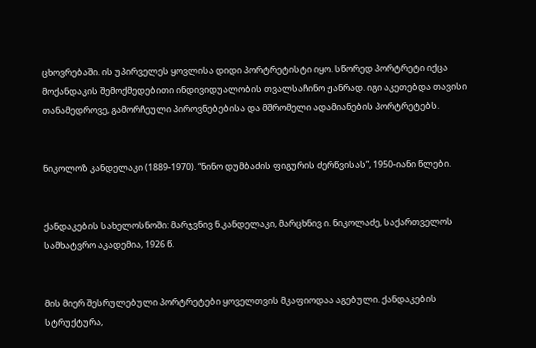ცხოვრებაში. ის უპირველეს ყოვლისა დიდი პორტრეტისტი იყო. სწორედ პორტრეტი იქცა მოქანდაკის შემოქმედებითი ინდივიდუალობის თვალსაჩინო ჟანრად. იგი აკეთებდა თავისი თანამედროვე, გამორჩეული პიროვნებებისა და მშრომელი ადამიანების პორტრეტებს.


ნიკოლოზ კანდელაკი (1889-1970). “ნინო დუმბაძის ფიგურის ძერწვისას”, 1950-იანი წლები.


ქანდაკების სახელოსნოში: მარჯვნივ ნ.კანდელაკი, მარცხნივ ი. ნიკოლაძე, საქართველოს სამხატვრო აკადემია, 1926 წ.


მის მიერ შესრულებული პორტრეტები ყოველთვის მკაფიოდაა აგებული. ქანდაკების სტრუქტურა,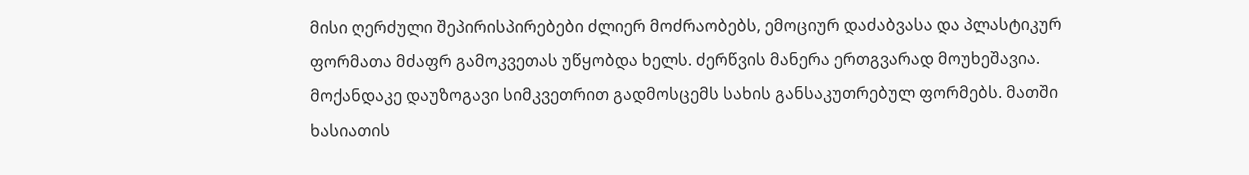მისი ღერძული შეპირისპირებები ძლიერ მოძრაობებს, ემოციურ დაძაბვასა და პლასტიკურ ფორმათა მძაფრ გამოკვეთას უწყობდა ხელს. ძერწვის მანერა ერთგვარად მოუხეშავია. მოქანდაკე დაუზოგავი სიმკვეთრით გადმოსცემს სახის განსაკუთრებულ ფორმებს. მათში ხასიათის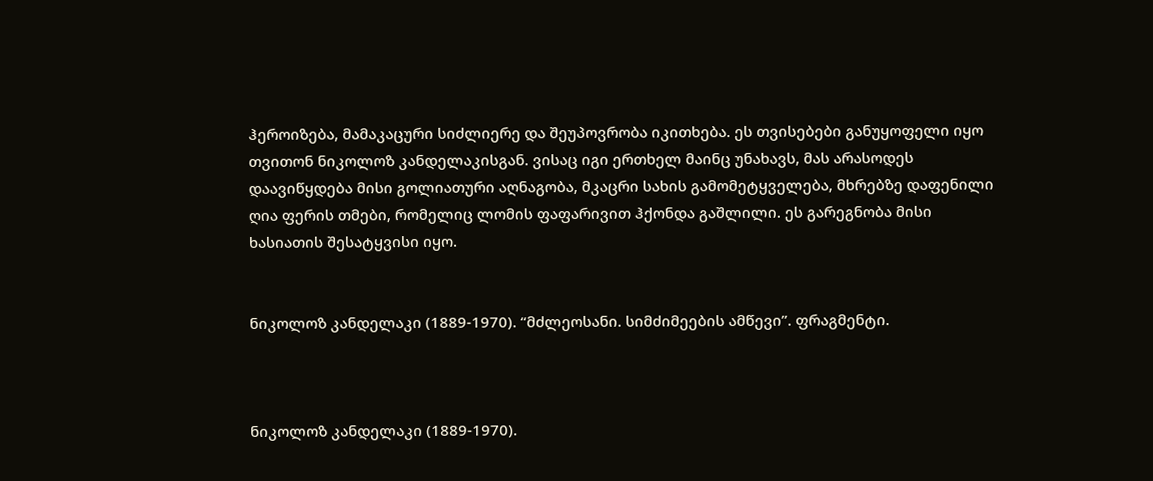ჰეროიზება, მამაკაცური სიძლიერე და შეუპოვრობა იკითხება. ეს თვისებები განუყოფელი იყო თვითონ ნიკოლოზ კანდელაკისგან. ვისაც იგი ერთხელ მაინც უნახავს, მას არასოდეს დაავიწყდება მისი გოლიათური აღნაგობა, მკაცრი სახის გამომეტყველება, მხრებზე დაფენილი ღია ფერის თმები, რომელიც ლომის ფაფარივით ჰქონდა გაშლილი. ეს გარეგნობა მისი ხასიათის შესატყვისი იყო.


ნიკოლოზ კანდელაკი (1889-1970). “მძლეოსანი. სიმძიმეების ამწევი”. ფრაგმენტი.



ნიკოლოზ კანდელაკი (1889-1970).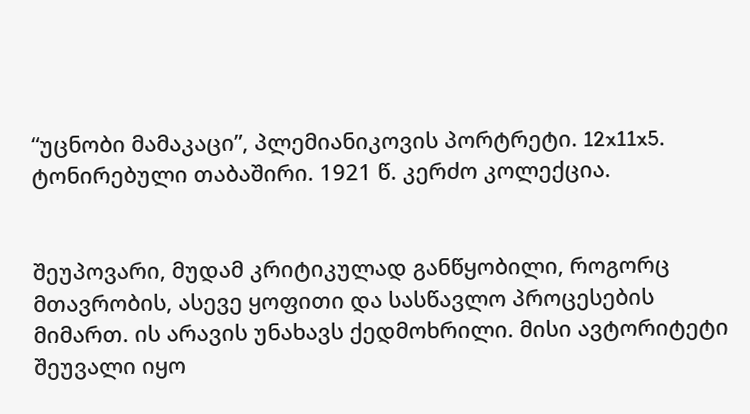“უცნობი მამაკაცი”, პლემიანიკოვის პორტრეტი. 12x11x5. ტონირებული თაბაშირი. 1921 წ. კერძო კოლექცია.


შეუპოვარი, მუდამ კრიტიკულად განწყობილი, როგორც მთავრობის, ასევე ყოფითი და სასწავლო პროცესების მიმართ. ის არავის უნახავს ქედმოხრილი. მისი ავტორიტეტი შეუვალი იყო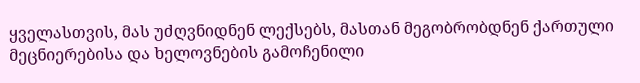ყველასთვის, მას უძღვნიდნენ ლექსებს, მასთან მეგობრობდნენ ქართული მეცნიერებისა და ხელოვნების გამოჩენილი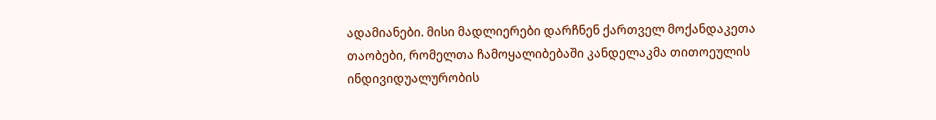ადამიანები. მისი მადლიერები დარჩნენ ქართველ მოქანდაკეთა თაობები, რომელთა ჩამოყალიბებაში კანდელაკმა თითოეულის ინდივიდუალურობის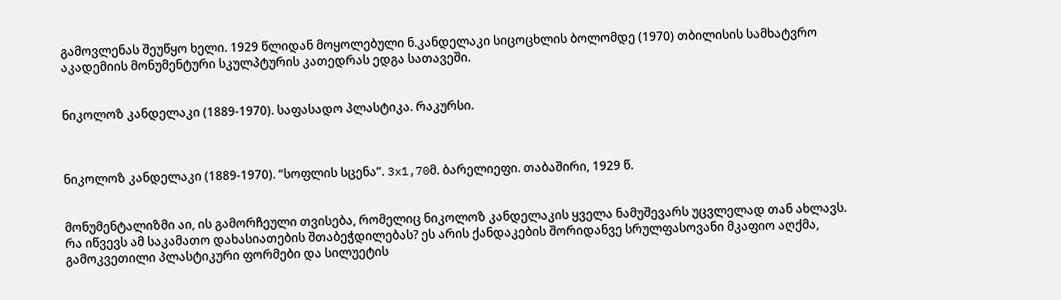გამოვლენას შეუწყო ხელი. 1929 წლიდან მოყოლებული ნ.კანდელაკი სიცოცხლის ბოლომდე (1970) თბილისის სამხატვრო აკადემიის მონუმენტური სკულპტურის კათედრას ედგა სათავეში.


ნიკოლოზ კანდელაკი (1889-1970). საფასადო პლასტიკა. რაკურსი.



ნიკოლოზ კანდელაკი (1889-1970). “სოფლის სცენა”. 3x1,70მ. ბარელიეფი. თაბაშირი, 1929 წ.


მონუმენტალიზმი აი, ის გამორჩეული თვისება, რომელიც ნიკოლოზ კანდელაკის ყველა ნამუშევარს უცვლელად თან ახლავს. რა იწვევს ამ საკამათო დახასიათების შთაბეჭდილებას? ეს არის ქანდაკების შორიდანვე სრულფასოვანი მკაფიო აღქმა, გამოკვეთილი პლასტიკური ფორმები და სილუეტის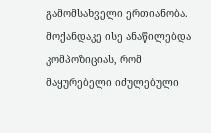გამომსახველი ერთიანობა. მოქანდაკე ისე ანაწილებდა კომპოზიციას, რომ მაყურებელი იძულებული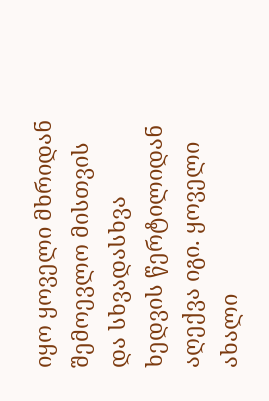იყო ყოველი მხრიდან შემოევლო მისთვის და სხვადასხვა ხედვის წერტილიდან აღექვა იგი. ყოველი ახალი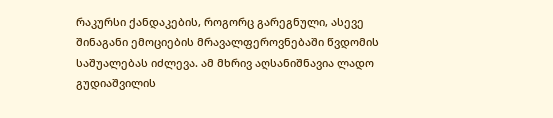რაკურსი ქანდაკების, როგორც გარეგნული, ასევე შინაგანი ემოციების მრავალფეროვნებაში წვდომის საშუალებას იძლევა. ამ მხრივ აღსანიშნავია ლადო გუდიაშვილის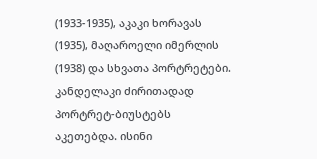(1933-1935), აკაკი ხორავას (1935), მაღაროელი იმერლის (1938) და სხვათა პორტრეტები. კანდელაკი ძირითადად პორტრეტ-ბიუსტებს აკეთებდა. ისინი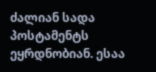ძალიან სადა პოსტამენტს ეყრდნობიან. ესაა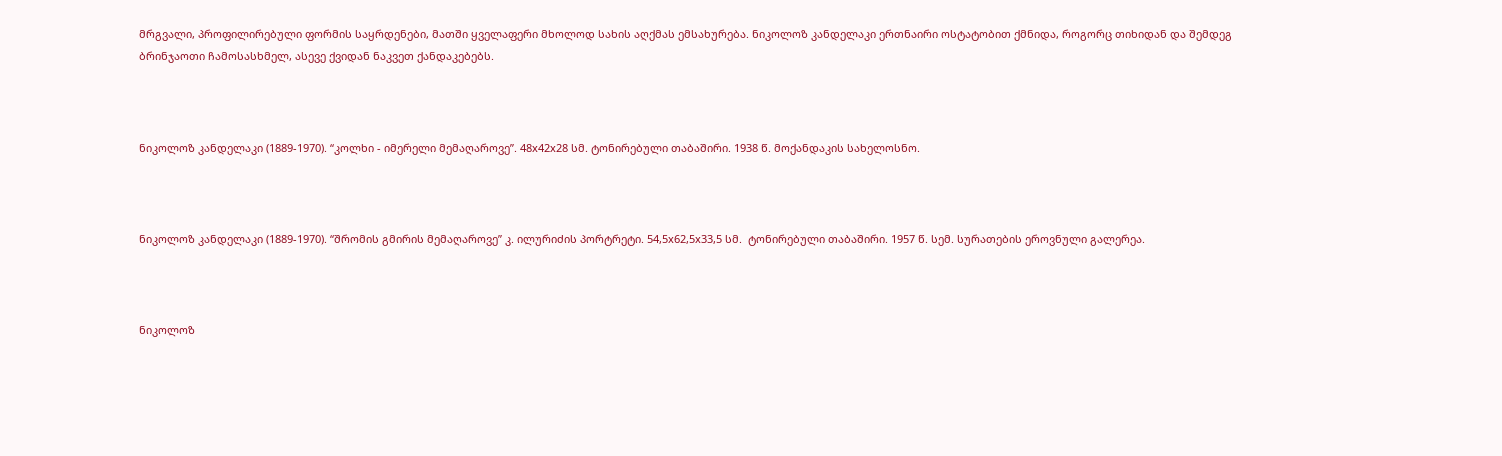მრგვალი, პროფილირებული ფორმის საყრდენები, მათში ყველაფერი მხოლოდ სახის აღქმას ემსახურება. ნიკოლოზ კანდელაკი ერთნაირი ოსტატობით ქმნიდა, როგორც თიხიდან და შემდეგ ბრინჯაოთი ჩამოსასხმელ, ასევე ქვიდან ნაკვეთ ქანდაკებებს.



ნიკოლოზ კანდელაკი (1889-1970). “კოლხი - იმერელი მემაღაროვე”. 48x42x28 სმ. ტონირებული თაბაშირი. 1938 წ. მოქანდაკის სახელოსნო.



ნიკოლოზ კანდელაკი (1889-1970). “შრომის გმირის მემაღაროვე” კ. ილურიძის პორტრეტი. 54,5x62,5x33,5 სმ.  ტონირებული თაბაშირი. 1957 წ. სემ. სურათების ეროვნული გალერეა.



ნიკოლოზ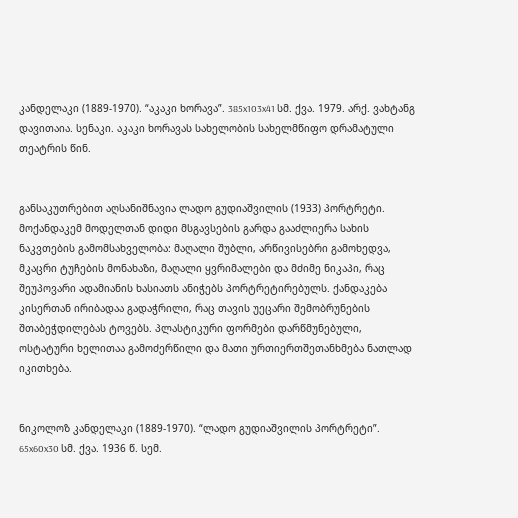კანდელაკი (1889-1970). “აკაკი ხორავა”. 385x103x41 სმ. ქვა. 1979. არქ. ვახტანგ დავითაია. სენაკი. აკაკი ხორავას სახელობის სახელმწიფო დრამატული თეატრის წინ.


განსაკუთრებით აღსანიშნავია ლადო გუდიაშვილის (1933) პორტრეტი. მოქანდაკემ მოდელთან დიდი მსგავსების გარდა გააძლიერა სახის ნაკვთების გამომსახველობა: მაღალი შუბლი, არწივისებრი გამოხედვა, მკაცრი ტუჩების მონახაზი, მაღალი ყვრიმალები და მძიმე ნიკაპი, რაც შეუპოვარი ადამიანის ხასიათს ანიჭებს პორტრეტირებულს. ქანდაკება კისერთან ირიბადაა გადაჭრილი, რაც თავის უეცარი შემობრუნების შთაბეჭდილებას ტოვებს. პლასტიკური ფორმები დარწმუნებული, ოსტატური ხელითაა გამოძერწილი და მათი ურთიერთშეთანხმება ნათლად იკითხება.


ნიკოლოზ კანდელაკი (1889-1970). “ლადო გუდიაშვილის პორტრეტი”. 65x60x30 სმ. ქვა. 1936 წ. სემ.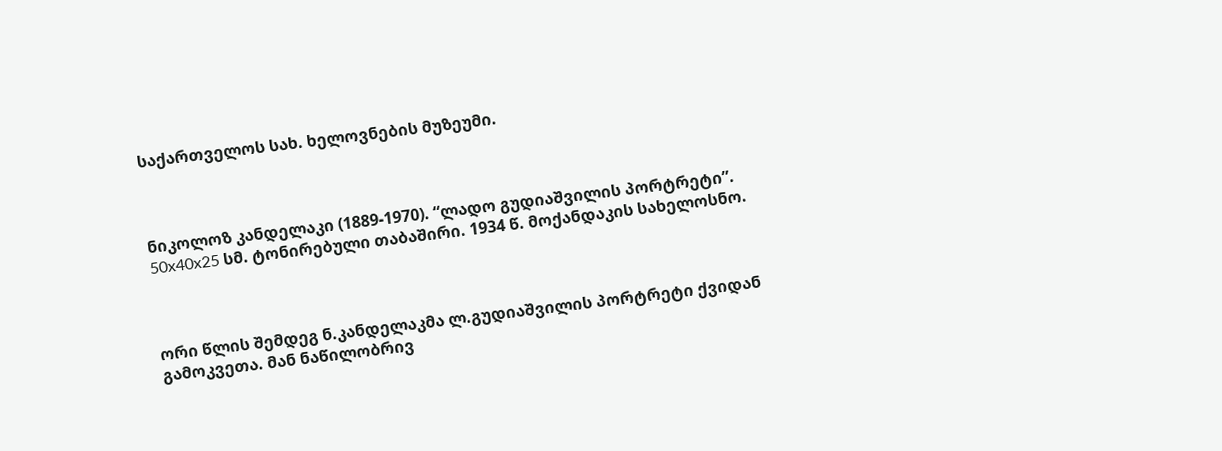საქართველოს სახ. ხელოვნების მუზეუმი.



ნიკოლოზ კანდელაკი (1889-1970). “ლადო გუდიაშვილის პორტრეტი”. 50x40x25 სმ. ტონირებული თაბაშირი. 1934 წ. მოქანდაკის სახელოსნო.



ორი წლის შემდეგ ნ.კანდელაკმა ლ.გუდიაშვილის პორტრეტი ქვიდან გამოკვეთა. მან ნაწილობრივ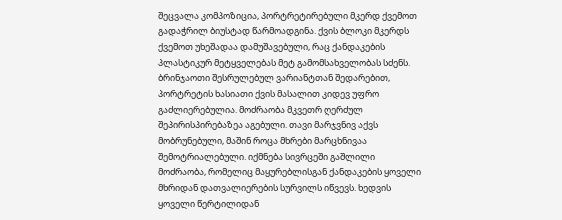შეცვალა კომპოზიცია, პორტრეტირებული მკერდ ქვემოთ გადაჭრილ ბიუსტად წარმოადგინა. ქვის ბლოკი მკერდს ქვემოთ უხეშადაა დამუშავებული, რაც ქანდაკების პლასტიკურ მეტყველებას მეტ გამომსახველობას სძენს. ბრინჯაოთი შესრულებულ ვარიანტთან შედარებით, პორტრეტის ხასიათი ქვის მასალით კიდევ უფრო გაძლიერებულია. მოძრაობა მკვეთრ ღერძულ შეპირისპირებაზეა აგებული. თავი მარჯვნივ აქვს  მობრუნებული, მაშინ როცა მხრები მარცხნივაა შემოტრიალებული. იქმნება სივრცეში გაშლილი მოძრაობა, რომელიც მაყურებლისგან ქანდაკების ყოველი მხრიდან დათვალიერების სურვილს იწვევს. ხედვის ყოველი წერტილიდან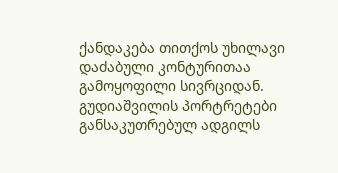ქანდაკება თითქოს უხილავი დაძაბული კონტურითაა გამოყოფილი სივრციდან. გუდიაშვილის პორტრეტები განსაკუთრებულ ადგილს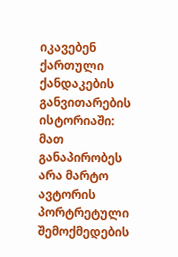იკავებენ ქართული ქანდაკების განვითარების ისტორიაში: მათ განაპირობეს არა მარტო ავტორის პორტრეტული შემოქმედების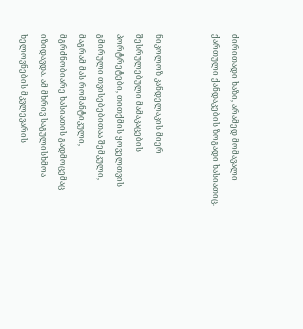ძირითადი ხაზი, არამედ მომავალი ქართული ქანდაკების ზოგადი ხასიათიც.


ნიკოლოზ კანდელაკის მიერ შესრულებული მამაკაცების პორტრეტები, თითქმის ყოველთვის გმირული თვისებებითაა შემკული, მაგრამ მას რომანტიკული, მგრძნობიარე ხასიათის გადმოცემაც იზიდავდა. ამ მხრივ საგულისხმოა ხელოვნების მკვლევარის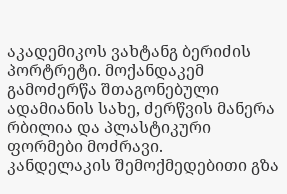აკადემიკოს ვახტანგ ბერიძის პორტრეტი. მოქანდაკემ გამოძერწა შთაგონებული ადამიანის სახე, ძერწვის მანერა რბილია და პლასტიკური ფორმები მოძრავი.
კანდელაკის შემოქმედებითი გზა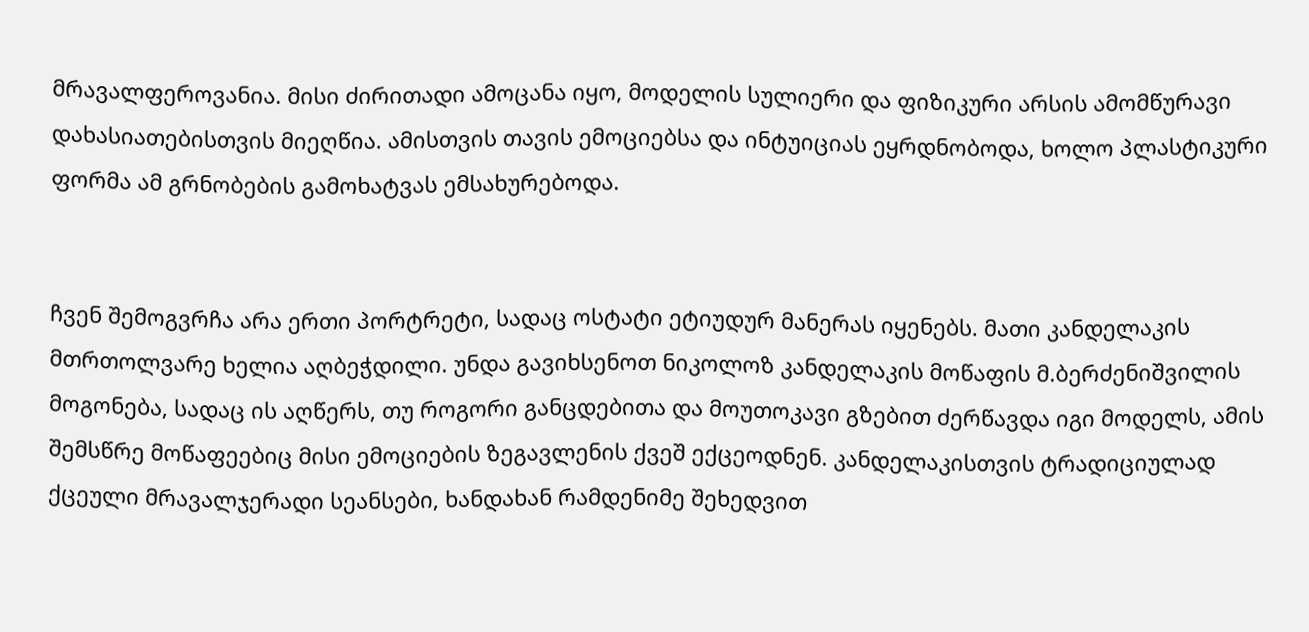მრავალფეროვანია. მისი ძირითადი ამოცანა იყო, მოდელის სულიერი და ფიზიკური არსის ამომწურავი დახასიათებისთვის მიეღწია. ამისთვის თავის ემოციებსა და ინტუიციას ეყრდნობოდა, ხოლო პლასტიკური ფორმა ამ გრნობების გამოხატვას ემსახურებოდა.


ჩვენ შემოგვრჩა არა ერთი პორტრეტი, სადაც ოსტატი ეტიუდურ მანერას იყენებს. მათი კანდელაკის მთრთოლვარე ხელია აღბეჭდილი. უნდა გავიხსენოთ ნიკოლოზ კანდელაკის მოწაფის მ.ბერძენიშვილის მოგონება, სადაც ის აღწერს, თუ როგორი განცდებითა და მოუთოკავი გზებით ძერწავდა იგი მოდელს, ამის შემსწრე მოწაფეებიც მისი ემოციების ზეგავლენის ქვეშ ექცეოდნენ. კანდელაკისთვის ტრადიციულად ქცეული მრავალჯერადი სეანსები, ხანდახან რამდენიმე შეხედვით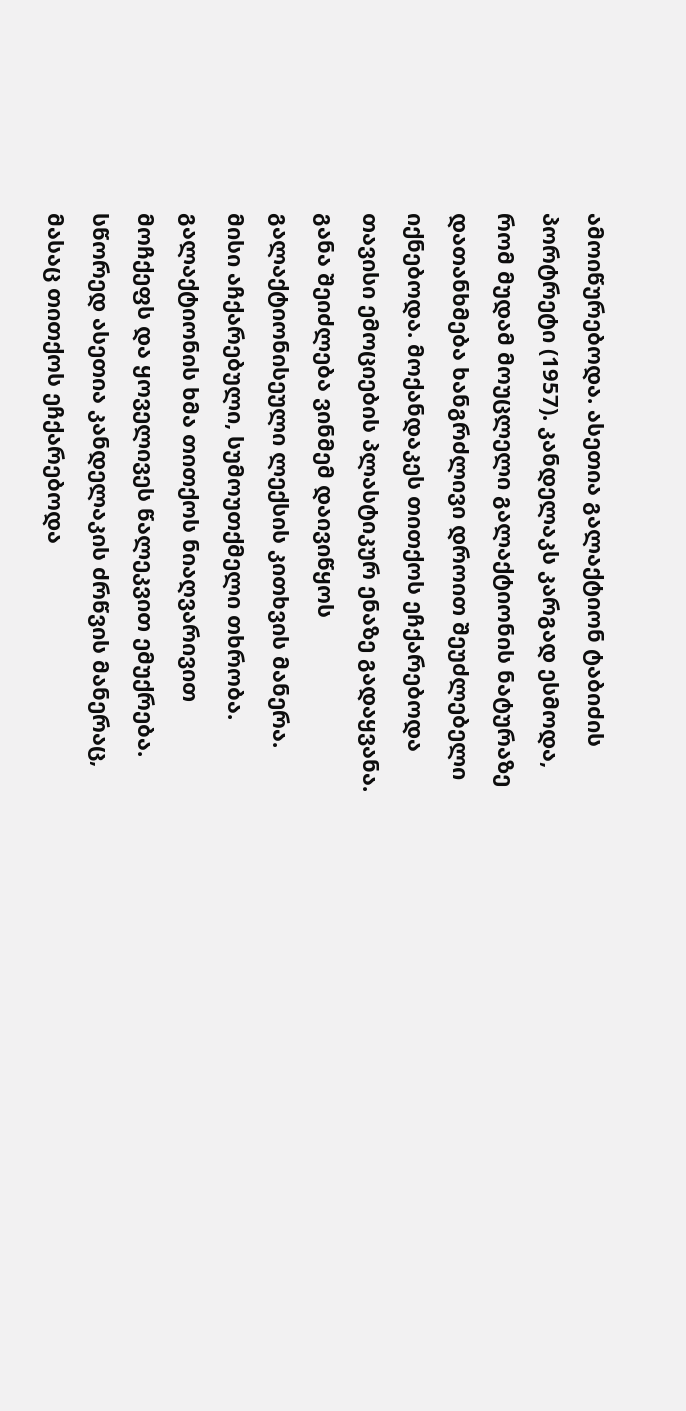ამოიწურებოდა. ასეთია გალაქტიონ ტაბიძის პორტრეტი (1957). კანდელაკს კარგად ესმოდა, რომ მუდამ მოუცლელი გალაქტიონის ნატურაზე დათანხმება ხანგრძლივი დროით შეუძლებელი იქნებოდა. მოქანდაკეს თითქოს ეჩქარებოდა თავისი ემოციების პლასტიკურ ენაზე გადაყვანა. განა შეიძლება ვინმემ დაივიწყოს გალაქტიონისეული ლექსის კითხვის მანერა. მისი აჩქარებული, სუმოუთქმელი თხრობა. გალაქტიონის ხმა თითქოს ნიაღვარივით მოჩქეფს და ყოველივეს წალეკვით ემუქრება. სწორედ ასეთია კანდელაკის ძრწვის მანერაც, მასაც თითქოს ეჩქარებოდა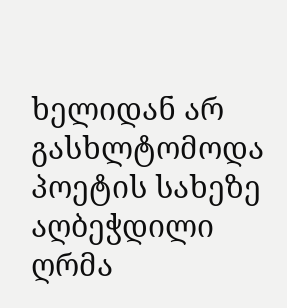ხელიდან არ გასხლტომოდა პოეტის სახეზე აღბეჭდილი ღრმა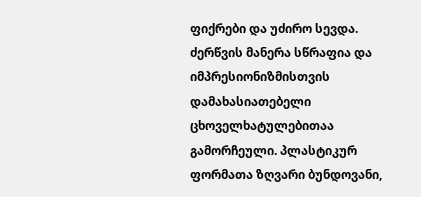ფიქრები და უძირო სევდა. ძერწვის მანერა სწრაფია და იმპრესიონიზმისთვის დამახასიათებელი ცხოველხატულებითაა გამორჩეული. პლასტიკურ ფორმათა ზღვარი ბუნდოვანი,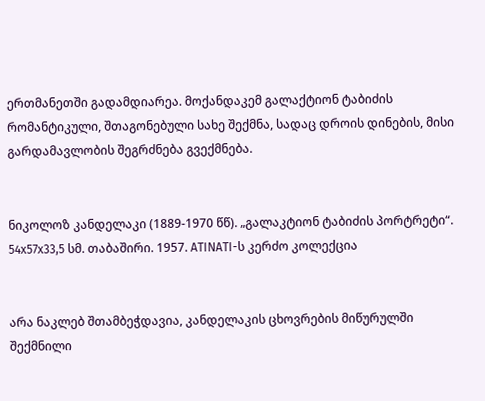ერთმანეთში გადამდიარეა. მოქანდაკემ გალაქტიონ ტაბიძის რომანტიკული, შთაგონებული სახე შექმნა, სადაც დროის დინების, მისი გარდამავლობის შეგრძნება გვექმნება.


ნიკოლოზ კანდელაკი (1889-1970 წწ). „გალაკტიონ ტაბიძის პორტრეტი“. 54x57x33,5 სმ. თაბაშირი. 1957. ATINATI-ს კერძო კოლექცია


არა ნაკლებ შთამბეჭდავია, კანდელაკის ცხოვრების მიწურულში შექმნილი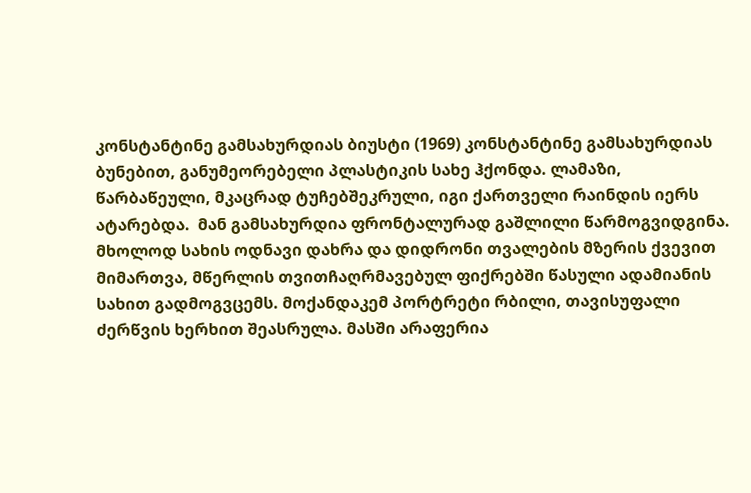კონსტანტინე გამსახურდიას ბიუსტი (1969) კონსტანტინე გამსახურდიას ბუნებით, განუმეორებელი პლასტიკის სახე ჰქონდა. ლამაზი, წარბაწეული, მკაცრად ტუჩებშეკრული, იგი ქართველი რაინდის იერს ატარებდა.  მან გამსახურდია ფრონტალურად გაშლილი წარმოგვიდგინა. მხოლოდ სახის ოდნავი დახრა და დიდრონი თვალების მზერის ქვევით მიმართვა, მწერლის თვითჩაღრმავებულ ფიქრებში წასული ადამიანის სახით გადმოგვცემს. მოქანდაკემ პორტრეტი რბილი, თავისუფალი ძერწვის ხერხით შეასრულა. მასში არაფერია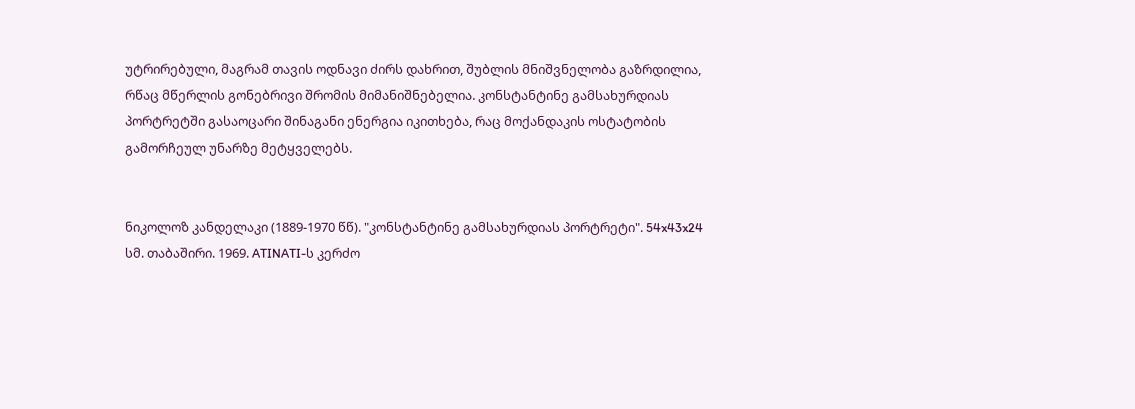უტრირებული, მაგრამ თავის ოდნავი ძირს დახრით, შუბლის მნიშვნელობა გაზრდილია, რწაც მწერლის გონებრივი შრომის მიმანიშნებელია. კონსტანტინე გამსახურდიას პორტრეტში გასაოცარი შინაგანი ენერგია იკითხება, რაც მოქანდაკის ოსტატობის გამორჩეულ უნარზე მეტყველებს.


ნიკოლოზ კანდელაკი (1889-1970 წწ). "კონსტანტინე გამსახურდიას პორტრეტი". 54x43x24 სმ. თაბაშირი. 1969. ATINATI-ს კერძო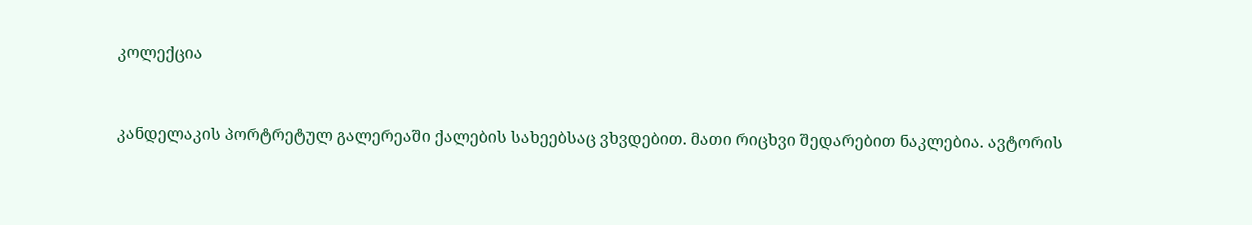კოლექცია


კანდელაკის პორტრეტულ გალერეაში ქალების სახეებსაც ვხვდებით. მათი რიცხვი შედარებით ნაკლებია. ავტორის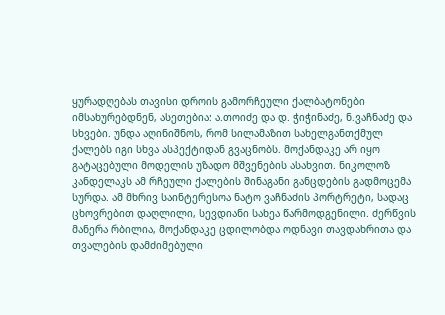ყურადღებას თავისი დროის გამორჩეული ქალბატონები იმსახურებდნენ, ასეთებია: ა.თოიძე და დ. ჭიჭინაძე, ნ.ვაჩნაძე და სხვები. უნდა აღინიშნოს, რომ სილამაზით სახელგანთქმულ ქალებს იგი სხვა ასპექტიდან გვაცნობს. მოქანდაკე არ იყო გატაცებული მოდელის უზადო მშვენების ასახვით. ნიკოლოზ კანდელაკს ამ რჩეული ქალების შინაგანი განცდების გადმოცემა სურდა. ამ მხრივ საინტერესოა ნატო ვაჩნაძის პორტრეტი, სადაც ცხოვრებით დაღლილი, სევდიანი სახეა წარმოდგენილი. ძერწვის მანერა რბილია, მოქანდაკე ცდილობდა ოდნავი თავდახრითა და თვალების დამძიმებული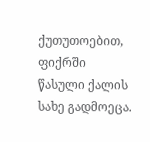ქუთუთოებით, ფიქრში წასული ქალის სახე გადმოეცა.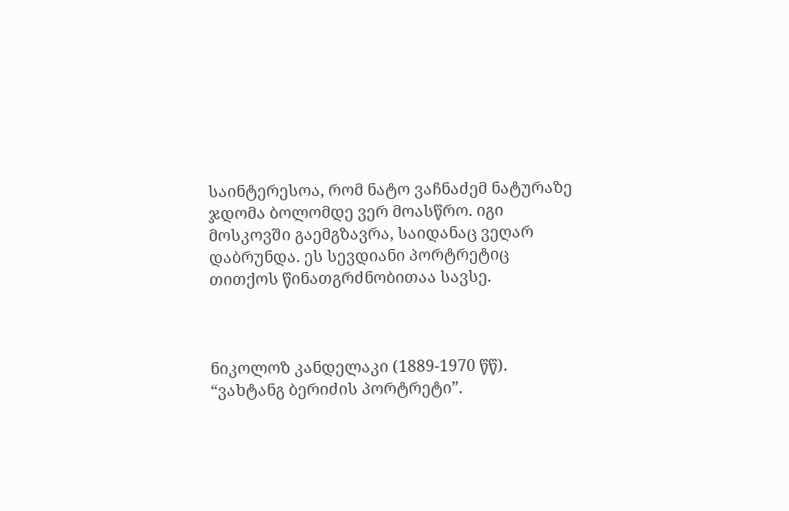საინტერესოა, რომ ნატო ვაჩნაძემ ნატურაზე ჯდომა ბოლომდე ვერ მოასწრო. იგი მოსკოვში გაემგზავრა, საიდანაც ვეღარ დაბრუნდა. ეს სევდიანი პორტრეტიც თითქოს წინათგრძნობითაა სავსე.



ნიკოლოზ კანდელაკი (1889-1970 წწ). “ვახტანგ ბერიძის პორტრეტი”.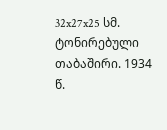32x27x25 სმ. ტონირებული თაბაშირი. 1934 წ.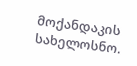მოქანდაკის სახელოსნო.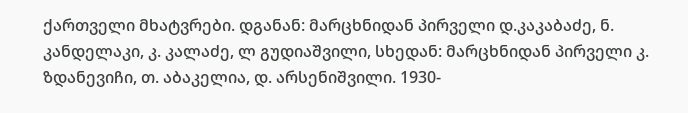ქართველი მხატვრები. დგანან: მარცხნიდან პირველი დ.კაკაბაძე, ნ. კანდელაკი, კ. კალაძე, ლ გუდიაშვილი, სხედან: მარცხნიდან პირველი კ. ზდანევიჩი, თ. აბაკელია, დ. არსენიშვილი. 1930-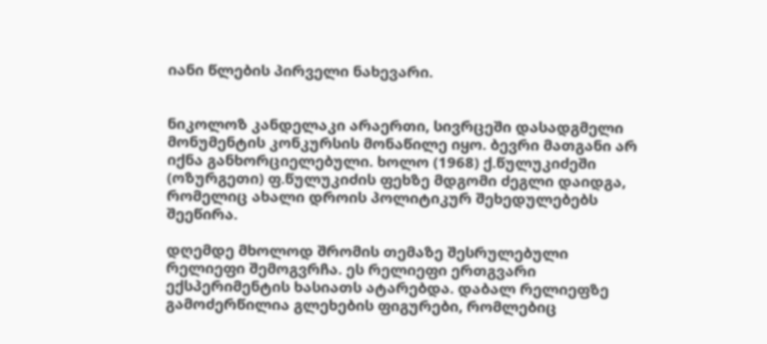იანი წლების პირველი ნახევარი.


ნიკოლოზ კანდელაკი არაერთი, სივრცეში დასადგმელი მონუმენტის კონკურსის მონაწილე იყო. ბევრი მათგანი არ იქნა განხორციელებული. ხოლო (1968) ქ.წულუკიძეში (ოზურგეთი) ფ.წულუკიძის ფეხზე მდგომი ძეგლი დაიდგა, რომელიც ახალი დროის პოლიტიკურ შეხედულებებს შეეწირა.

დღემდე მხოლოდ შრომის თემაზე შესრულებული რელიეფი შემოგვრჩა. ეს რელიეფი ერთგვარი ექსპერიმენტის ხასიათს ატარებდა. დაბალ რელიეფზე გამოძერწილია გლეხების ფიგურები, რომლებიც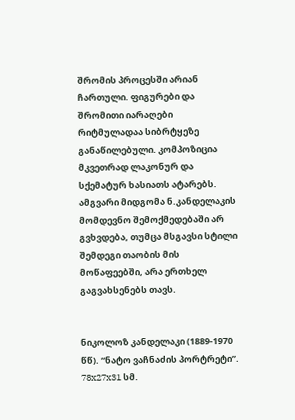შრომის პროცესში არიან ჩართული. ფიგურები და შრომითი იარაღები რიტმულადაა სიბრტყეზე განაწილებული. კომპოზიცია მკვეთრად ლაკონურ და სქემატურ ხასიათს ატარებს. ამგვარი მიდგომა ნ.კანდელაკის მომდევნო შემოქმედებაში არ გვხვდება, თუმცა მსგავსი სტილი შემდეგი თაობის მის მოწაფეებში, არა ერთხელ გაგვახსენებს თავს.


ნიკოლოზ კანდელაკი (1889-1970 წწ). “ნატო ვაჩნაძის პორტრეტი”. 78x27x31 სმ.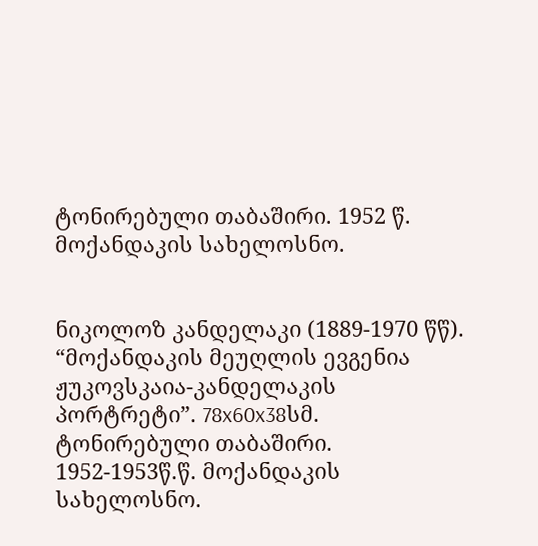ტონირებული თაბაშირი. 1952 წ. მოქანდაკის სახელოსნო.


ნიკოლოზ კანდელაკი (1889-1970 წწ). “მოქანდაკის მეუღლის ევგენია ჟუკოვსკაია-კანდელაკის პორტრეტი”. 78x60x38სმ. ტონირებული თაბაშირი. 1952-1953წ.წ. მოქანდაკის სახელოსნო.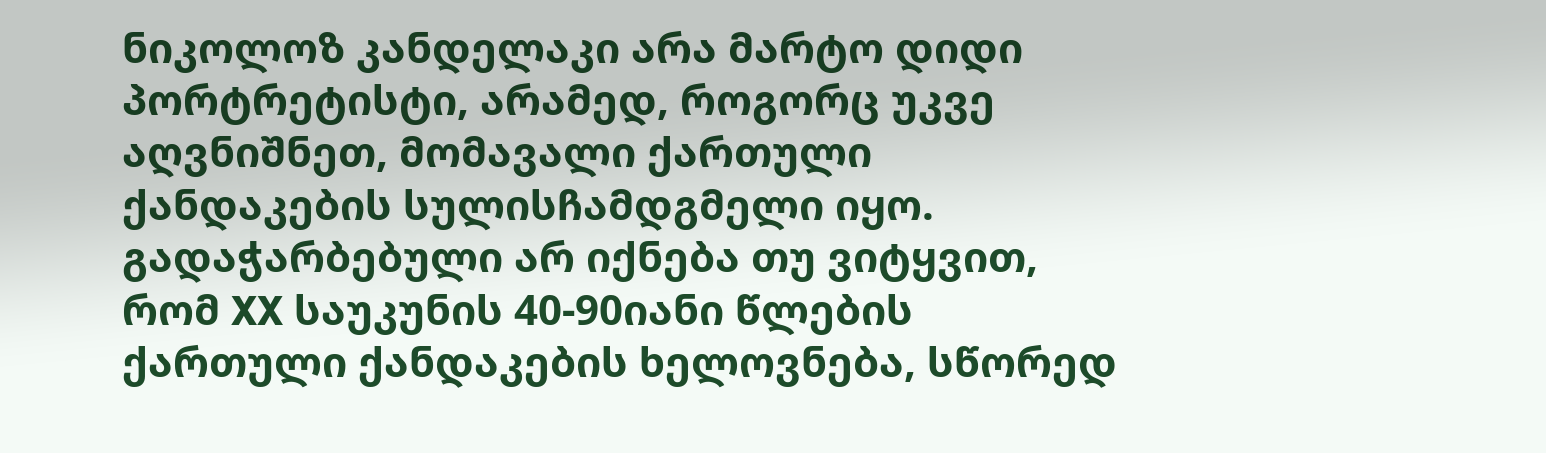ნიკოლოზ კანდელაკი არა მარტო დიდი პორტრეტისტი, არამედ, როგორც უკვე აღვნიშნეთ, მომავალი ქართული ქანდაკების სულისჩამდგმელი იყო. გადაჭარბებული არ იქნება თუ ვიტყვით, რომ XX საუკუნის 40-90იანი წლების ქართული ქანდაკების ხელოვნება, სწორედ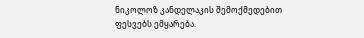ნიკოლოზ კანდელაკის შემოქმედებით ფესვებს ემყარება.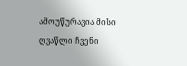ამოუწურავია მისი ღვაწლი ჩვენი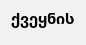ქვეყნის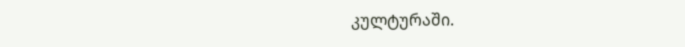კულტურაში.